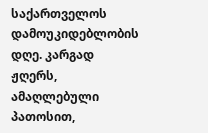საქართველოს დამოუკიდებლობის დღე. კარგად ჟღერს, ამაღლებული პათოსით,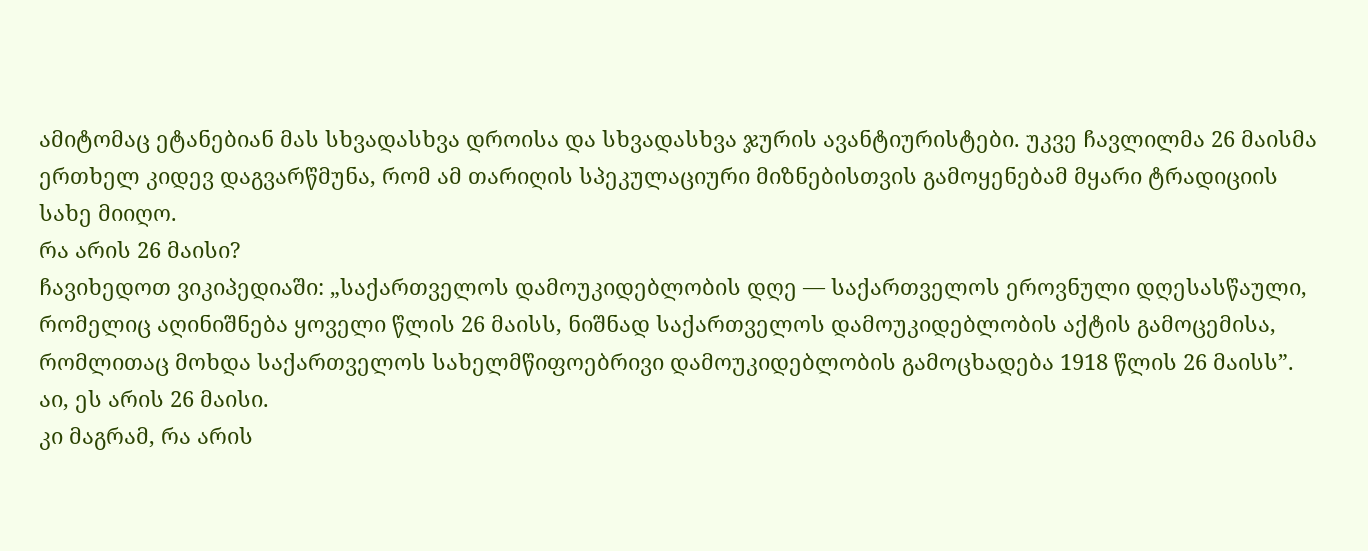ამიტომაც ეტანებიან მას სხვადასხვა დროისა და სხვადასხვა ჯურის ავანტიურისტები. უკვე ჩავლილმა 26 მაისმა ერთხელ კიდევ დაგვარწმუნა, რომ ამ თარიღის სპეკულაციური მიზნებისთვის გამოყენებამ მყარი ტრადიციის სახე მიიღო.
რა არის 26 მაისი?
ჩავიხედოთ ვიკიპედიაში: „საქართველოს დამოუკიდებლობის დღე — საქართველოს ეროვნული დღესასწაული, რომელიც აღინიშნება ყოველი წლის 26 მაისს, ნიშნად საქართველოს დამოუკიდებლობის აქტის გამოცემისა, რომლითაც მოხდა საქართველოს სახელმწიფოებრივი დამოუკიდებლობის გამოცხადება 1918 წლის 26 მაისს”.
აი, ეს არის 26 მაისი.
კი მაგრამ, რა არის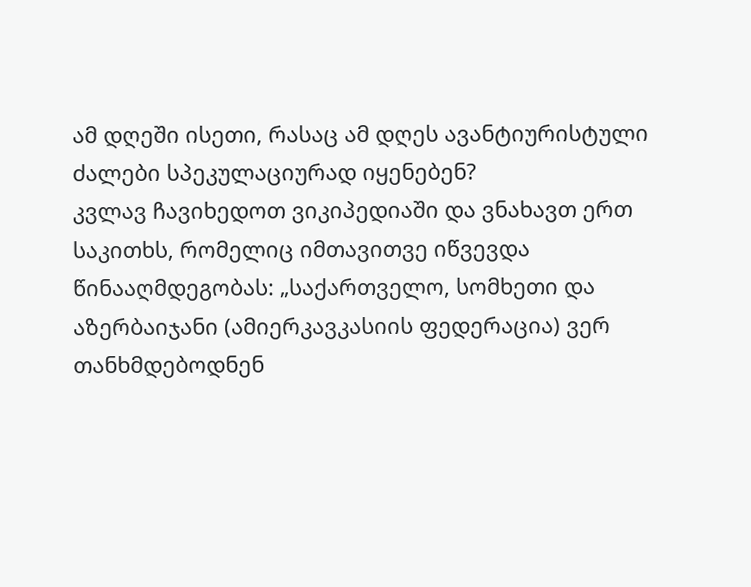ამ დღეში ისეთი, რასაც ამ დღეს ავანტიურისტული ძალები სპეკულაციურად იყენებენ?
კვლავ ჩავიხედოთ ვიკიპედიაში და ვნახავთ ერთ საკითხს, რომელიც იმთავითვე იწვევდა წინააღმდეგობას: „საქართველო, სომხეთი და აზერბაიჯანი (ამიერკავკასიის ფედერაცია) ვერ თანხმდებოდნენ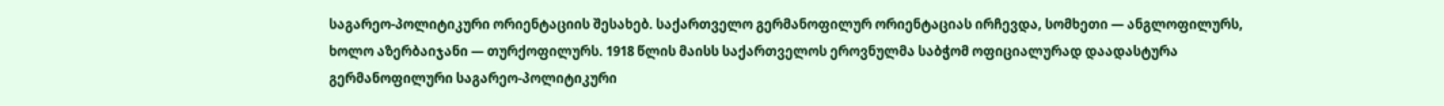საგარეო-პოლიტიკური ორიენტაციის შესახებ. საქართველო გერმანოფილურ ორიენტაციას ირჩევდა, სომხეთი — ანგლოფილურს, ხოლო აზერბაიჯანი — თურქოფილურს. 1918 წლის მაისს საქართველოს ეროვნულმა საბჭომ ოფიციალურად დაადასტურა გერმანოფილური საგარეო-პოლიტიკური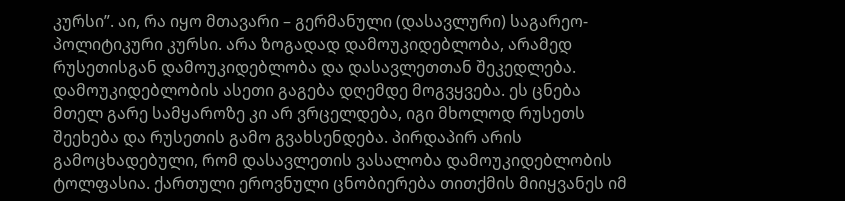კურსი”. აი, რა იყო მთავარი – გერმანული (დასავლური) საგარეო-პოლიტიკური კურსი. არა ზოგადად დამოუკიდებლობა, არამედ რუსეთისგან დამოუკიდებლობა და დასავლეთთან შეკედლება.
დამოუკიდებლობის ასეთი გაგება დღემდე მოგვყვება. ეს ცნება მთელ გარე სამყაროზე კი არ ვრცელდება, იგი მხოლოდ რუსეთს შეეხება და რუსეთის გამო გვახსენდება. პირდაპირ არის გამოცხადებული, რომ დასავლეთის ვასალობა დამოუკიდებლობის ტოლფასია. ქართული ეროვნული ცნობიერება თითქმის მიიყვანეს იმ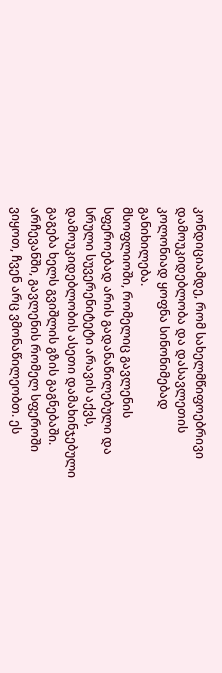კონდიციამდე, რომ სახელმწიფოებრივი დამოუკიდებლობა და დასავლეთის კოლონიად ყოფნა სინონიმებად განიხილება.
მსოფლიოში, რომელიც გავლენის სფეროებად არის გადანაწილებული და სრული სუვერენიტეტი არავის აქვს, დამოუკიდებლობის ასეთი დამახინჯებული გაგება ხელს გვიშლის გზის გაგნებაში. არჩევანში, გავლენის რომელ სფეროში ვიყოთ, ჩვენ არც ვმონაწილეობთ. ეს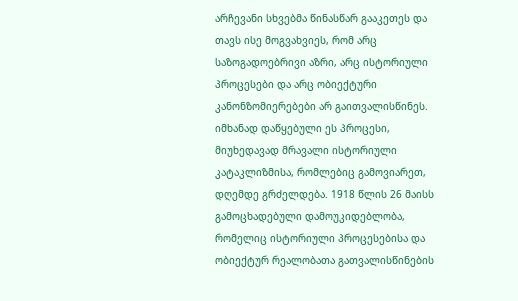არჩევანი სხვებმა წინასწარ გააკეთეს და თავს ისე მოგვახვიეს, რომ არც საზოგადოებრივი აზრი, არც ისტორიული პროცესები და არც ობიექტური კანონზომიერებები არ გაითვალისწინეს. იმხანად დაწყებული ეს პროცესი, მიუხედავად მრავალი ისტორიული კატაკლიზმისა, რომლებიც გამოვიარეთ, დღემდე გრძელდება. 1918 წლის 26 მაისს გამოცხადებული დამოუკიდებლობა, რომელიც ისტორიული პროცესებისა და ობიექტურ რეალობათა გათვალისწინების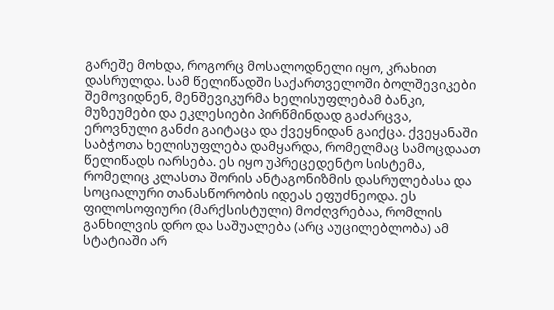გარეშე მოხდა, როგორც მოსალოდნელი იყო, კრახით დასრულდა. სამ წელიწადში საქართველოში ბოლშევიკები შემოვიდნენ, მენშევიკურმა ხელისუფლებამ ბანკი, მუზეუმები და ეკლესიები პირწმინდად გაძარცვა, ეროვნული განძი გაიტაცა და ქვეყნიდან გაიქცა. ქვეყანაში საბჭოთა ხელისუფლება დამყარდა, რომელმაც სამოცდაათ წელიწადს იარსება. ეს იყო უპრეცედენტო სისტემა, რომელიც კლასთა შორის ანტაგონიზმის დასრულებასა და სოციალური თანასწორობის იდეას ეფუძნეოდა. ეს ფილოსოფიური (მარქსისტული) მოძღვრებაა, რომლის განხილვის დრო და საშუალება (არც აუცილებლობა) ამ სტატიაში არ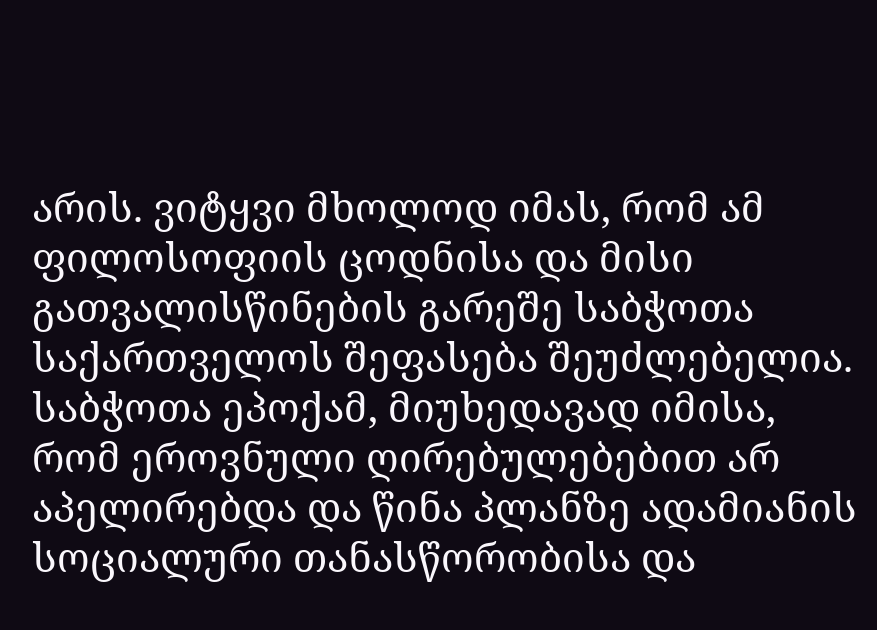არის. ვიტყვი მხოლოდ იმას, რომ ამ ფილოსოფიის ცოდნისა და მისი გათვალისწინების გარეშე საბჭოთა საქართველოს შეფასება შეუძლებელია. საბჭოთა ეპოქამ, მიუხედავად იმისა, რომ ეროვნული ღირებულებებით არ აპელირებდა და წინა პლანზე ადამიანის სოციალური თანასწორობისა და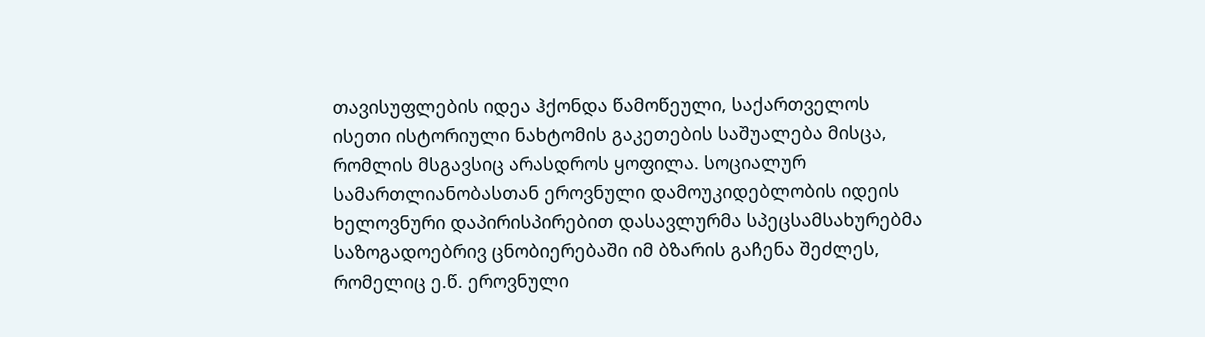თავისუფლების იდეა ჰქონდა წამოწეული, საქართველოს ისეთი ისტორიული ნახტომის გაკეთების საშუალება მისცა, რომლის მსგავსიც არასდროს ყოფილა. სოციალურ სამართლიანობასთან ეროვნული დამოუკიდებლობის იდეის ხელოვნური დაპირისპირებით დასავლურმა სპეცსამსახურებმა საზოგადოებრივ ცნობიერებაში იმ ბზარის გაჩენა შეძლეს, რომელიც ე.წ. ეროვნული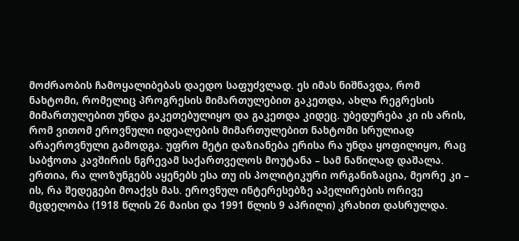მოძრაობის ჩამოყალიბებას დაედო საფუძვლად. ეს იმას ნიშნავდა, რომ ნახტომი, რომელიც პროგრესის მიმართულებით გაკეთდა, ახლა რეგრესის მიმართულებით უნდა გაკეთებულიყო და გაკეთდა კიდეც. უბედურება კი ის არის, რომ ვითომ ეროვნული იდეალების მიმართულებით ნახტომი სრულიად არაეროვნული გამოდგა. უფრო მეტი დაზიანება ერისა რა უნდა ყოფილიყო, რაც საბჭოთა კავშირის ნგრევამ საქართველოს მოუტანა – სამ ნაწილად დაშალა. ერთია, რა ლოზუნგებს აყენებს ესა თუ ის პოლიტიკური ორგანიზაცია, მეორე კი – ის, რა შედეგები მოაქვს მას. ეროვნულ ინტერესებზე აპელირების ორივე მცდელობა (1918 წლის 26 მაისი და 1991 წლის 9 აპრილი) კრახით დასრულდა.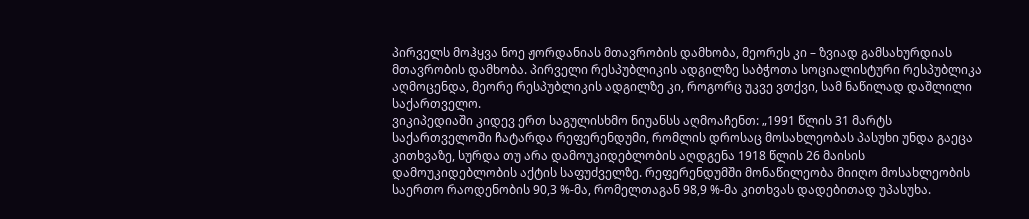პირველს მოჰყვა ნოე ჟორდანიას მთავრობის დამხობა, მეორეს კი – ზვიად გამსახურდიას მთავრობის დამხობა. პირველი რესპუბლიკის ადგილზე საბჭოთა სოციალისტური რესპუბლიკა აღმოცენდა, მეორე რესპუბლიკის ადგილზე კი, როგორც უკვე ვთქვი, სამ ნაწილად დაშლილი საქართველო.
ვიკიპედიაში კიდევ ერთ საგულისხმო ნიუანსს აღმოაჩენთ: „1991 წლის 31 მარტს საქართველოში ჩატარდა რეფერენდუმი, რომლის დროსაც მოსახლეობას პასუხი უნდა გაეცა კითხვაზე, სურდა თუ არა დამოუკიდებლობის აღდგენა 1918 წლის 26 მაისის დამოუკიდებლობის აქტის საფუძველზე. რეფერენდუმში მონაწილეობა მიიღო მოსახლეობის საერთო რაოდენობის 90,3 %-მა, რომელთაგან 98,9 %-მა კითხვას დადებითად უპასუხა.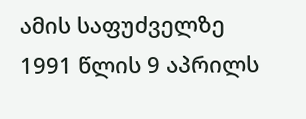ამის საფუძველზე 1991 წლის 9 აპრილს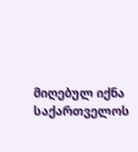მიღებულ იქნა საქართველოს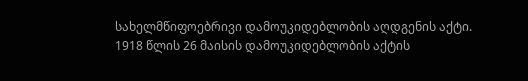სახელმწიფოებრივი დამოუკიდებლობის აღდგენის აქტი. 1918 წლის 26 მაისის დამოუკიდებლობის აქტის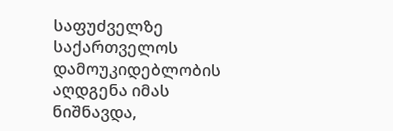საფუძველზე საქართველოს დამოუკიდებლობის აღდგენა იმას ნიშნავდა,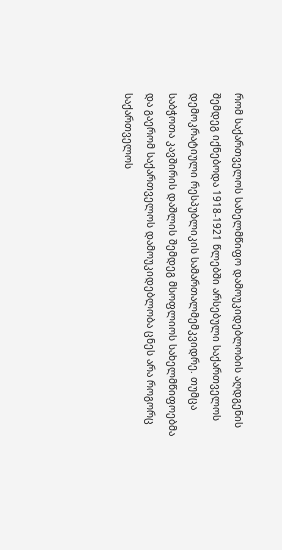რომ საქართველოს სახელმწიფო დამოუკიდებლობის აღდგენის შემდეგ იქნებოდა 1918-1921 წლებში არსებული საქართველოს დემოკრატიული რესპუბლიკის სამართალმემკვიდრე. თუმცა საბჭოთა კავშირის დაშლის შემდეგ მსოფლიოს სახელმწიფოებმა და გაერომ საქართველოს დამოუკიდებლობა ცნეს არა როგორც საქართველოს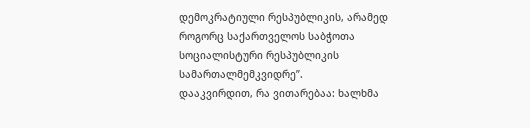დემოკრატიული რესპუბლიკის, არამედ როგორც საქართველოს საბჭოთა სოციალისტური რესპუბლიკის სამართალმემკვიდრე”.
დააკვირდით, რა ვითარებაა: ხალხმა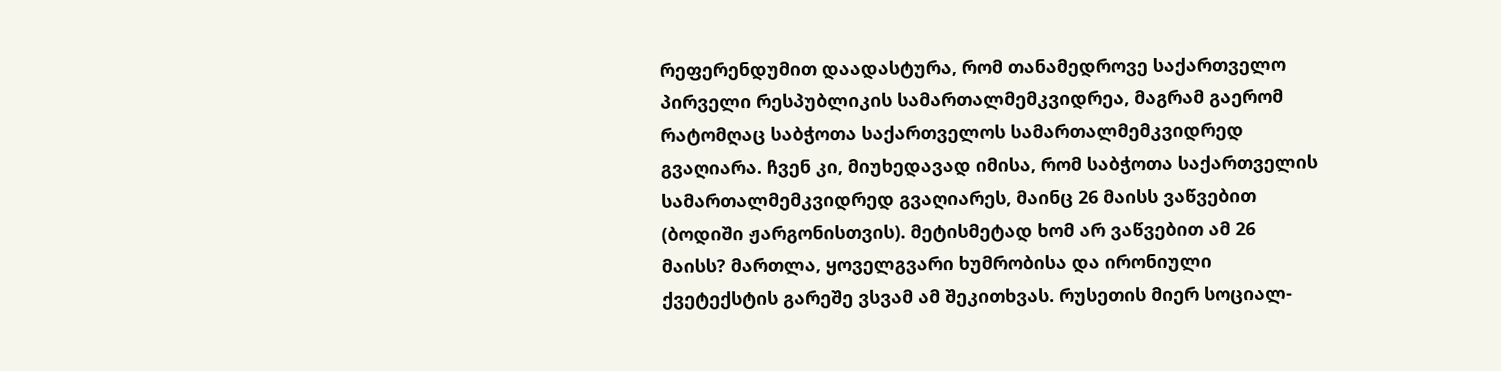რეფერენდუმით დაადასტურა, რომ თანამედროვე საქართველო პირველი რესპუბლიკის სამართალმემკვიდრეა, მაგრამ გაერომ რატომღაც საბჭოთა საქართველოს სამართალმემკვიდრედ გვაღიარა. ჩვენ კი, მიუხედავად იმისა, რომ საბჭოთა საქართველის სამართალმემკვიდრედ გვაღიარეს, მაინც 26 მაისს ვაწვებით (ბოდიში ჟარგონისთვის). მეტისმეტად ხომ არ ვაწვებით ამ 26 მაისს? მართლა, ყოველგვარი ხუმრობისა და ირონიული ქვეტექსტის გარეშე ვსვამ ამ შეკითხვას. რუსეთის მიერ სოციალ-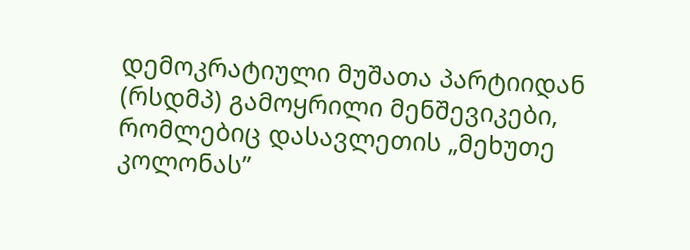დემოკრატიული მუშათა პარტიიდან (რსდმპ) გამოყრილი მენშევიკები, რომლებიც დასავლეთის „მეხუთე კოლონას”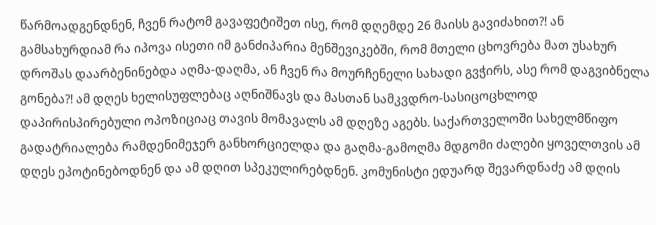წარმოადგენდნენ, ჩვენ რატომ გავაფეტიშეთ ისე, რომ დღემდე 26 მაისს გავიძახით?! ან გამსახურდიამ რა იპოვა ისეთი იმ განძიპარია მენშევიკებში, რომ მთელი ცხოვრება მათ უსახურ დროშას დაარბენინებდა აღმა-დაღმა, ან ჩვენ რა მოურჩენელი სახადი გვჭირს, ასე რომ დაგვიბნელა გონება?! ამ დღეს ხელისუფლებაც აღნიშნავს და მასთან სამკვდრო-სასიცოცხლოდ დაპირისპირებული ოპოზიციაც თავის მომავალს ამ დღეზე აგებს. საქართველოში სახელმწიფო გადატრიალება რამდენიმეჯერ განხორციელდა და გაღმა-გამოღმა მდგომი ძალები ყოველთვის ამ დღეს ეპოტინებოდნენ და ამ დღით სპეკულირებდნენ. კომუნისტი ედუარდ შევარდნაძე ამ დღის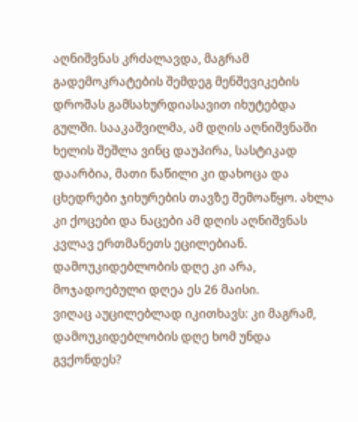აღნიშვნას კრძალავდა, მაგრამ გადემოკრატების შემდეგ მენშევიკების დროშას გამსახურდიასავით იხუტებდა გულში. სააკაშვილმა, ამ დღის აღნიშვნაში ხელის შეშლა ვინც დაუპირა, სასტიკად დაარბია, მათი ნაწილი კი დახოცა და ცხედრები ჯიხურების თავზე შემოაწყო. ახლა კი ქოცები და ნაცები ამ დღის აღნიშვნას კვლავ ერთმანეთს ეცილებიან. დამოუკიდებლობის დღე კი არა, მოჯადოებული დღეა ეს 26 მაისი.
ვიღაც აუცილებლად იკითხავს: კი მაგრამ, დამოუკიდებლობის დღე ხომ უნდა გვქონდეს?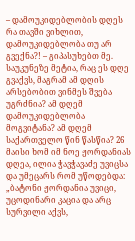– დამოუკიდებლობის დღეს რა თავში ვიხლით, დამოუკიდებლობა თუ არ გვექნა?! – გიპასუხებთ მე. საუკუნეზე მეტია, რაც ეს დღე გვაქვს, მაგრამ ამ დღის არსებობით ვინმეს შვება უგრძნია? ამ დღემ დამოუკიდებლობა მოგვიტანა? ამ დღემ საქართველო წინ წასწია? 26 მაისი ხომ იმ ნოე ჟორდანიას დღეა, ილია ჭავჭავაძე უვიცსა და უმეცარს რომ უწოდებდა: „ბატონი ჟორდანია უვიცი, უცოდინარი კაცია და არც სურვილი აქვს,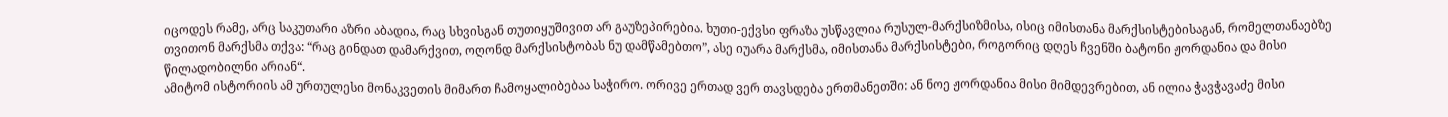იცოდეს რამე, არც საკუთარი აზრი აბადია, რაც სხვისგან თუთიყუშივით არ გაუზეპირებია. ხუთი-ექვსი ფრაზა უსწავლია რუსულ-მარქსიზმისა, ისიც იმისთანა მარქსისტებისაგან, რომელთანაებზე თვითონ მარქსმა თქვა: “რაც გინდათ დამარქვით, ოღონდ მარქსისტობას ნუ დამწამებთო”, ასე იუარა მარქსმა, იმისთანა მარქსისტები, როგორიც დღეს ჩვენში ბატონი ჟორდანია და მისი წილადობილნი არიან“.
ამიტომ ისტორიის ამ ურთულესი მონაკვეთის მიმართ ჩამოყალიბებაა საჭირო. ორივე ერთად ვერ თავსდება ერთმანეთში: ან ნოე ჟორდანია მისი მიმდევრებით, ან ილია ჭავჭავაძე მისი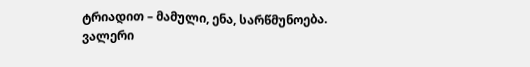ტრიადით – მამული, ენა, სარწმუნოება.
ვალერი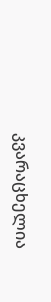კვარაცხელია